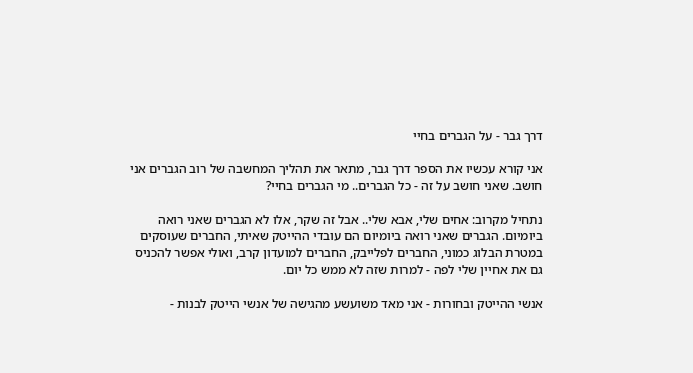דרך גבר - על הגברים בחיי

אני קורא עכשיו את הספר דרך גבר, מתאר את תהליך המחשבה של רוב הגברים אני חושב. שאני חושב על זה - כל הגברים.. מי הגברים בחיי?

נתחיל מקרוב: אחים שלי, אבא שלי.. אבל זה שקר, אלו לא הגברים שאני רואה ביומיום. הגברים שאני רואה ביומיום הם עובדי ההייטק שאיתי, החברים שעוסקים במטרת הבלוג כמוני, החברים לפלייבק, החברים למועדון קרב, ואולי אפשר להכניס גם את אחיין שלי לפה - למרות שזה לא ממש כל יום.

אנשי ההייטק ובחורות - אני מאד משועשע מהגישה של אנשי הייטק לבנות -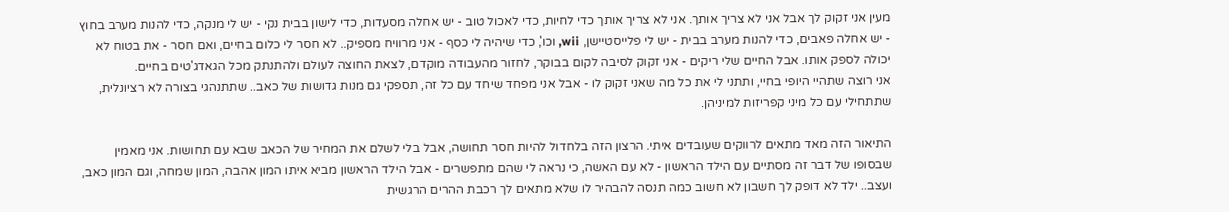מעין אני זקוק לך אבל אני לא צריך אותך. אני לא צריך אותך כדי לחיות, כדי לאכול טוב - יש אחלה מסעדות, כדי לישון בבית נקי - יש לי מנקה, כדי להנות מערב בחוץ - יש אחלה פאבים, כדי להנות מערב בבית - יש לי פלייסטיישן, wii, וכו', כדי שיהיה לי כסף - אני מרוויח מספיק.. לא חסר לי כלום בחיים, ואם חסר - את בטוח לא יכולה לספק אותו. אבל החיים שלי ריקים - אני זקוק לסיבה לקום בבוקר, לחזור מהעבודה מוקדם, לצאת החוצה לעולם ולהתנתק מכל הגאדג'טים בחיים.
אני רוצה שתהיי היופי בחיי, ותתני לי את כל מה שאני זקוק לו - אבל אני מפחד שיחד עם כל זה, תספקי גם מנות גדושות של כאב.. שתתנהגי בצורה לא רציונלית, שתתחילי עם כל מיני קפריזות למיניהן.

התיאור הזה מאד מתאים לרווקים שעובדים איתי. הרצון הזה בלחדול להיות חסר תחושה, אבל בלי לשלם את המחיר של הכאב שבא עם תחושות. אני מאמין שבסופו של דבר זה מסתיים עם הילד הראשון - לא עם האשה, כי נראה לי שהם מתפשרים - אבל הילד הראשון מביא איתו המון אהבה, המון שמחה, וגם המון כאב, ועצב.. ילד לא דופק לך חשבון לא חשוב כמה תנסה להבהיר לו שלא מתאים לך רכבת ההרים הרגשית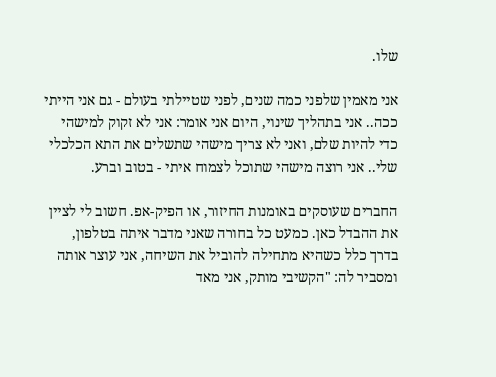שלו.

אני מאמין שלפני כמה שנים, לפני שטיילתי בעולם - גם אני הייתי ככה.. אני בתהליך שינוי, היום אני אומר: אני לא זקוק למישהי כדי להיות שלם, ואני לא צריך מישהי שתשלים את התא הכלכלי שלי.. אני רוצה מישהי שתוכל לצמוח איתי - בטוב וברע.

החברים שעוסקים באומנות החיזור, או הפיק-אפ. חשוב לי לציין את ההבדל כאן. כמעט כל בחורה שאני מדבר איתה בטלפון, בדרך כלל כשהיא מתחילה להוביל את השיחה, אני עוצר אותה ומסביר לה: "הקשיבי מותק, אני מאד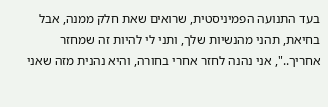בעד התנועה הפמיניסטית, שרואים שאת חלק ממנה, אבל בחיאת, תהני מהנשיות שלך, ותני לי להיות זה שמחזר אחריך..", אני נהנה לחזר אחרי בחורה, והיא נהנית מזה שאני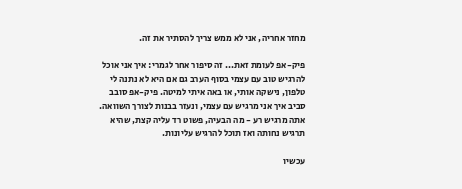מחזר אחריה, אני לא ממש צריך להסתיר את זה.

פיק-אפ לעומת זאת... זה סיפור אחר לגמרי: איך אני אוכל להרגיש טוב עם עצמי בסוף הערב גם אם היא לא נתנה לי טלפון, נישקה אותי, או באה איתי למיטה. פיק-אפ סובב סביב איך אני מרגיש עם עצמי, ונעזר בבנות לצורך השוואה. אתה מרגיש רע - מה הבעיה, פשוט רד עליה קצת, שהיא תרגיש נחותה ואז תוכל להרגיש עליונות.

עכשיו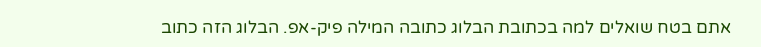אתם בטח שואלים למה בכתובת הבלוג כתובה המילה פיק-אפ. הבלוג הזה כתוב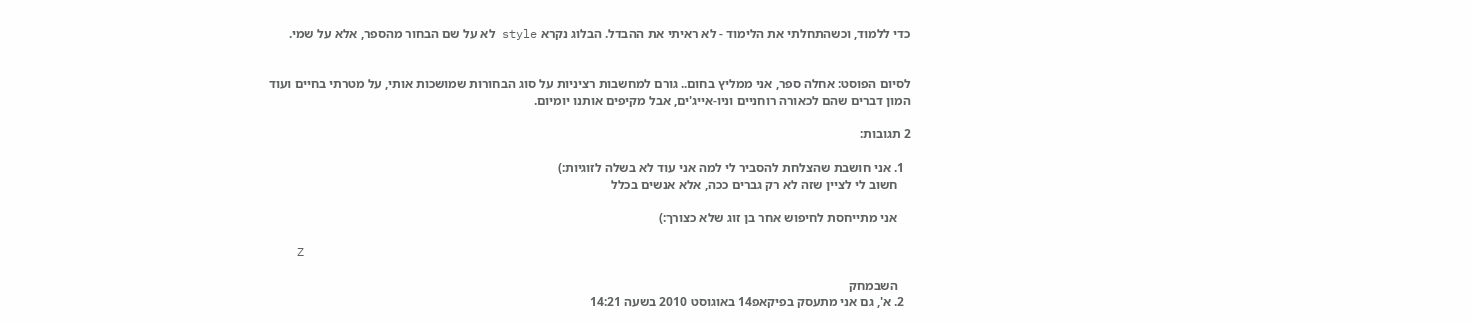כדי ללמוד, וכשהתחלתי את הלימוד - לא ראיתי את ההבדל. הבלוג נקרא style לא על שם הבחור מהספר, אלא על שמי.


לסיום הפוסט: אחלה ספר, אני ממליץ בחום.. גורם למחשבות רציניות על סוג הבחורות שמושכות אותי, על מטרתי בחיים ועוד המון דברים שהם לכאורה רוחניים וניו-אייג'ים, אבל מקיפים אותנו יומיום.

2 תגובות:

  1. אני חושבת שהצלחת להסביר לי למה אני עוד לא בשלה לזוגיות:)
    חשוב לי לציין שזה לא רק גברים ככה, אלא אנשים בכלל

    אני מתייחסת לחיפוש אחר בן זוג שלא כצורך:)

    Z

    השבמחק
  2. א', גם אני מתעסק בפיקאפ14 באוגוסט 2010 בשעה 14:21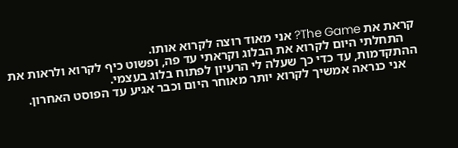קראת את The Game? אני מאוד רוצה לקרוא אותו.
    התחלתי היום לקרוא את הבלוג וקראתי עד פה, ופשוט כיף לקרוא ולראות את ההתקדמות, עד כדי כך שעלה לי הרעיון לפתוח בלוג בעצמי.
    אני כנראה אמשיך לקרוא יותר מאוחר היום וכבר אגיע עד הפוסט האחרון.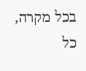בכל מקרה, כל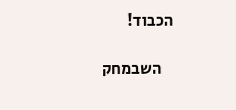הכבוד!

    השבמחק